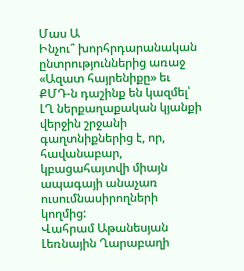Մաս Ա
Ինչու՞ խորհրդարանական ընտրություններից առաջ «Ազատ հայրենիքը» եւ ՔՄԴ‑ն դաշինք են կազմել՝ ԼՂ ներքաղաքական կյանքի վերջին շրջանի գաղտնիքներից է, որ, հավանաբար, կբացահայտվի միայն ապագայի անաչառ ուսումնասիրողների կողմից:
Վահրամ Աթանեսյան
Լեռնային Ղարաբաղի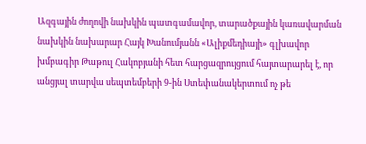Ազգային ժողովի նախկին պատգամավոր, տարածքային կառավարման նախկին նախարար Հայկ Խանումյանն «Ալիքմեդիայի» գլխավոր խմբագիր Թաթուլ Հակոբյանի հետ հարցազրույցում հայտարարել է, որ անցյալ տարվա սեպտեմբերի 9‑ին Ստեփանակերտում ոչ թե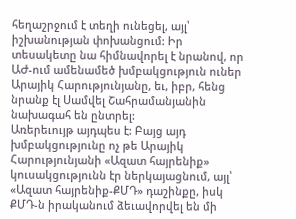հեղաշրջում է տեղի ունեցել, այլ՝ իշխանության փոխանցում: Իր տեսակետը նա հիմնավորել է նրանով, որ ԱԺ-ում ամենամեծ խմբակցություն ուներ Արայիկ Հարությունյանը, եւ, իբր, հենց նրանք էլ Սամվել Շահրամանյանին նախագահ են ընտրել:
Առերեւույթ այդպես է: Բայց այդ խմբակցությունը ոչ թե Արայիկ Հարությունյանի «Ազատ հայրենիք» կուսակցությունն էր ներկայացնում, այլ՝ «Ազատ հայրենիք-ՔՄԴ» դաշինքը, իսկ ՔՄԴ‑ն իրականում ձեւավորվել են մի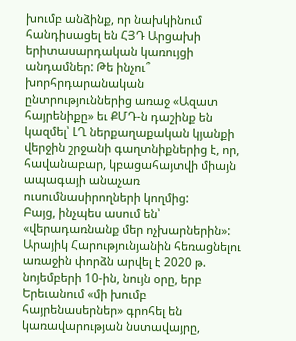խումբ անձինք, որ նախկինում հանդիսացել են ՀՅԴ Արցախի երիտասարդական կառույցի անդամներ: Թե ինչու՞ խորհրդարանական ընտրություններից առաջ «Ազատ հայրենիքը» եւ ՔՄԴ‑ն դաշինք են կազմել՝ ԼՂ ներքաղաքական կյանքի վերջին շրջանի գաղտնիքներից է, որ, հավանաբար, կբացահայտվի միայն ապագայի անաչառ ուսումնասիրողների կողմից:
Բայց, ինչպես ասում են՝ «վերադառնանք մեր ոչխարներին»: Արայիկ Հարությունյանին հեռացնելու առաջին փորձն արվել է 2020 թ. նոյեմբերի 10-ին, նույն օրը, երբ Երեւանում «մի խումբ հայրենասերներ» գրոհել են կառավարության նստավայրը,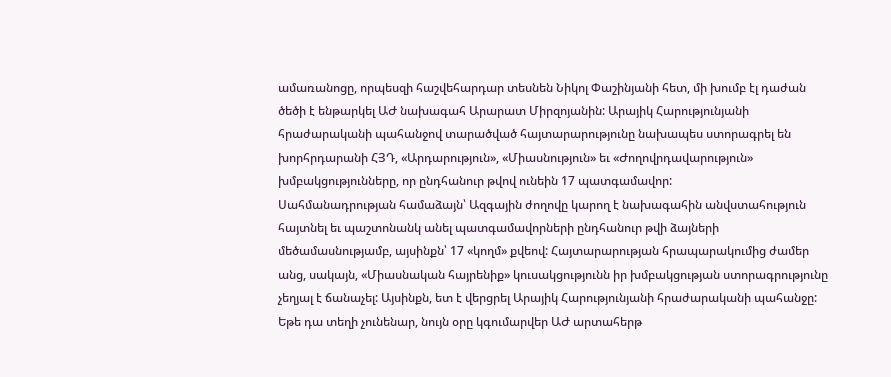ամառանոցը, որպեսզի հաշվեհարդար տեսնեն Նիկոլ Փաշինյանի հետ, մի խումբ էլ դաժան ծեծի է ենթարկել ԱԺ նախագահ Արարատ Միրզոյանին: Արայիկ Հարությունյանի հրաժարականի պահանջով տարածված հայտարարությունը նախապես ստորագրել են խորհրդարանի ՀՅԴ, «Արդարություն», «Միասնություն» եւ «Ժողովրդավարություն» խմբակցությունները, որ ընդհանուր թվով ունեին 17 պատգամավոր:
Սահմանադրության համաձայն՝ Ազգային ժողովը կարող է նախագահին անվստահություն հայտնել եւ պաշտոնանկ անել պատգամավորների ընդհանուր թվի ձայների մեծամասնությամբ, այսինքն՝ 17 «կողմ» քվեով: Հայտարարության հրապարակումից ժամեր անց, սակայն, «Միասնական հայրենիք» կուսակցությունն իր խմբակցության ստորագրությունը չեղյալ է ճանաչել: Այսինքն, ետ է վերցրել Արայիկ Հարությունյանի հրաժարականի պահանջը: Եթե դա տեղի չունենար, նույն օրը կգումարվեր ԱԺ արտահերթ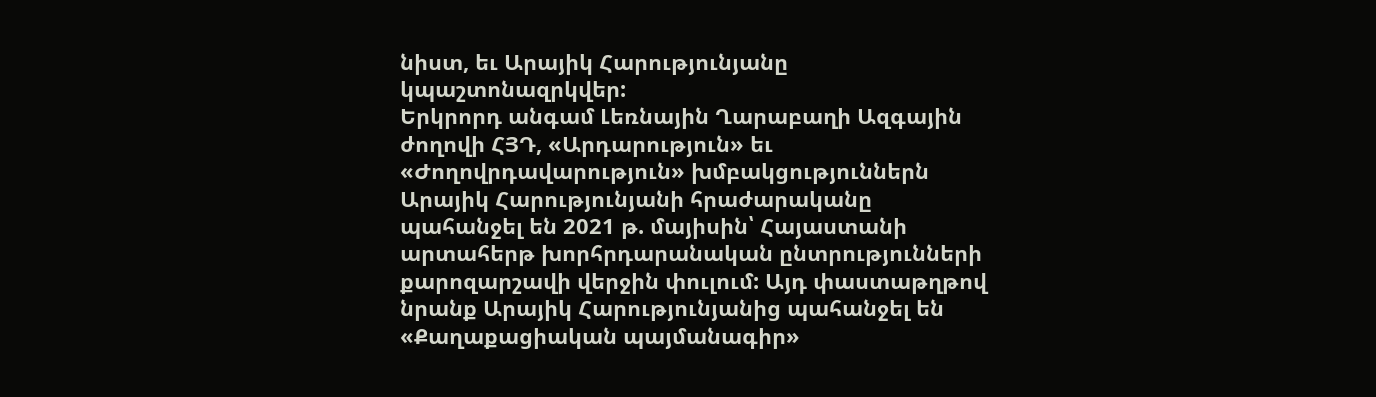նիստ, եւ Արայիկ Հարությունյանը կպաշտոնազրկվեր:
Երկրորդ անգամ Լեռնային Ղարաբաղի Ազգային ժողովի ՀՅԴ, «Արդարություն» եւ «Ժողովրդավարություն» խմբակցություններն Արայիկ Հարությունյանի հրաժարականը պահանջել են 2021 թ. մայիսին՝ Հայաստանի արտահերթ խորհրդարանական ընտրությունների քարոզարշավի վերջին փուլում: Այդ փաստաթղթով նրանք Արայիկ Հարությունյանից պահանջել են «Քաղաքացիական պայմանագիր»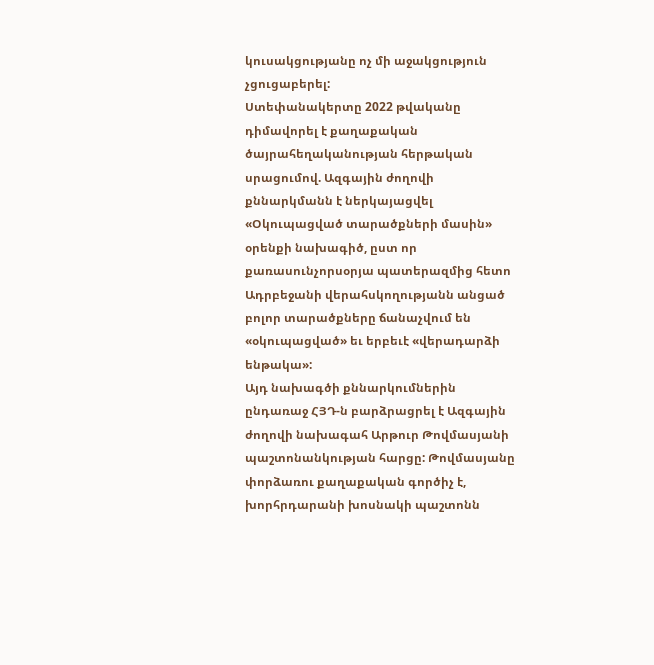կուսակցությանը ոչ մի աջակցություն չցուցաբերել:
Ստեփանակերտը 2022 թվականը դիմավորել է քաղաքական ծայրահեղականության հերթական սրացումով. Ազգային ժողովի քննարկմանն է ներկայացվել «Օկուպացված տարածքների մասին» օրենքի նախագիծ, ըստ որ քառասունչորսօրյա պատերազմից հետո Ադրբեջանի վերահսկողությանն անցած բոլոր տարածքները ճանաչվում են «օկուպացված» եւ երբեւէ «վերադարձի ենթակա»:
Այդ նախագծի քննարկումներին ընդառաջ ՀՅԴ‑ն բարձրացրել է Ազգային ժողովի նախագահ Արթուր Թովմասյանի պաշտոնանկության հարցը: Թովմասյանը փորձառու քաղաքական գործիչ է, խորհրդարանի խոսնակի պաշտոնն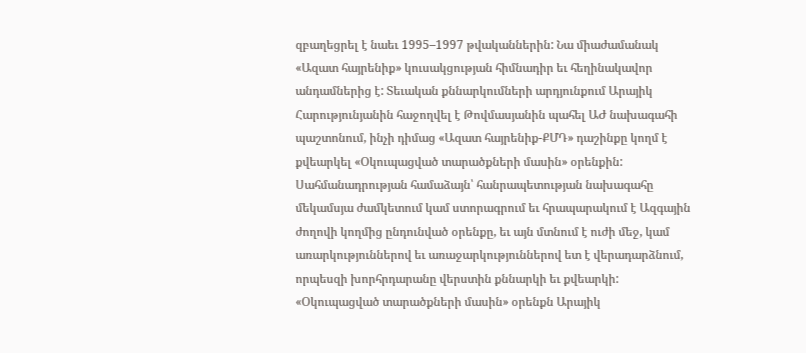զբաղեցրել է նաեւ 1995–1997 թվականներին: Նա միաժամանակ «Ազատ հայրենիք» կուսակցության հիմնադիր եւ հեղինակավոր անդամներից է: Տեւական քննարկումների արդյունքում Արայիկ Հարությունյանին հաջողվել է Թովմասյանին պահել ԱԺ նախագահի պաշտոնում, ինչի դիմաց «Ազատ հայրենիք-ՔՄԴ» դաշինքը կողմ է քվեարկել «Օկուպացված տարածքների մասին» օրենքին:
Սահմանադրության համաձայն՝ հանրապետության նախագահը մեկամսյա ժամկետում կամ ստորագրում եւ հրապարակում է Ազգային ժողովի կողմից ընդունված օրենքը, եւ այն մտնում է ուժի մեջ, կամ առարկություններով եւ առաջարկություններով ետ է վերադարձնում, որպեսզի խորհրդարանը վերստին քննարկի եւ քվեարկի: «Օկուպացված տարածքների մասին» օրենքն Արայիկ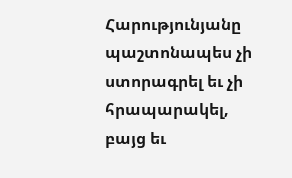Հարությունյանը պաշտոնապես չի ստորագրել եւ չի հրապարակել, բայց եւ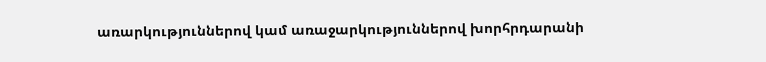առարկություններով կամ առաջարկություններով խորհրդարանի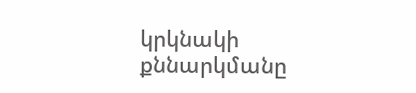կրկնակի քննարկմանը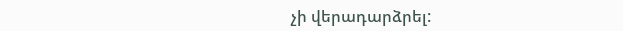չի վերադարձրել: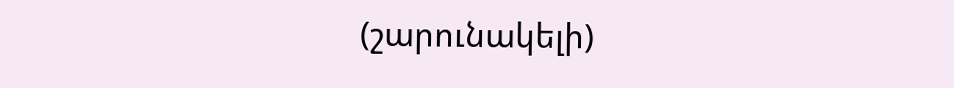(շարունակելի)